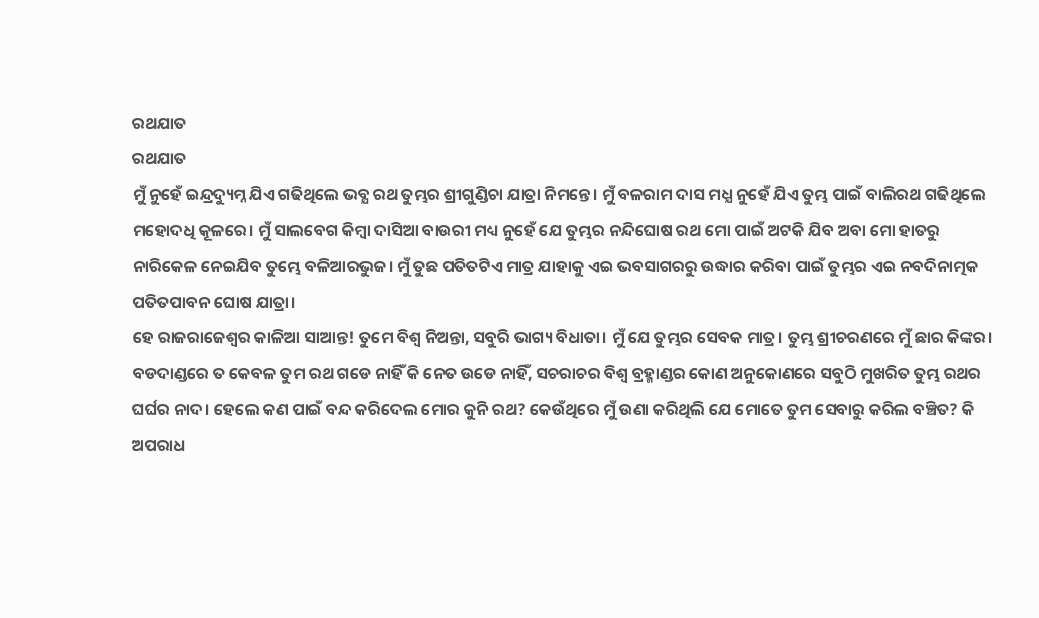ରଥଯାତ
ରଥଯାତ
ମୁଁ ନୁହେଁ ଇନ୍ଦ୍ରଦ୍ୟୁମ୍ନ ଯିଏ ଗଢିଥିଲେ ଭବ୍ଯ ରଥ ତୁମ୍ଭର ଶ୍ରୀଗୁଣ୍ଡିଚା ଯାତ୍ରା ନିମନ୍ତେ। ମୁଁ ବଳରାମ ଦାସ ମଧ୍ଯ ନୁହେଁ ଯିଏ ତୁମ୍ଭ ପାଇଁ ବାଲିରଥ ଗଢିଥିଲେ ମହୋଦଧି କୂଳରେ। ମୁଁ ସାଲବେଗ କିମ୍ବା ଦାସିଆ ବାଉରୀ ମଧ୍ୟ ନୁହେଁ ଯେ ତୁମ୍ଭର ନନ୍ଦିଘୋଷ ରଥ ମୋ ପାଇଁ ଅଟକି ଯିବ ଅବା ମୋ ହାତରୁ ନାରିକେଳ ନେଇଯିବ ତୁମ୍ଭେ ବଳିଆରଭୁଜ। ମୁଁ ତୁଛ ପତିତଟିଏ ମାତ୍ର ଯାହାକୁ ଏଇ ଭବସାଗରରୁ ଉଦ୍ଧାର କରିବା ପାଇଁ ତୁମ୍ଭର ଏଇ ନବଦିନାତ୍ମକ ପତିତପାବନ ଘୋଷ ଯାତ୍ରା।
ହେ ରାଜରାଜେଶ୍ଵର କାଳିଆ ସାଆନ୍ତ! ତୁମେ ବିଶ୍ଵ ନିଅନ୍ତା, ସବୁରି ଭାଗ୍ୟ ବିଧାତା। ମୁଁ ଯେ ତୁମ୍ଭର ସେବକ ମାତ୍ର। ତୁମ୍ଭ ଶ୍ରୀଚରଣରେ ମୁଁ ଛାର କିଙ୍କର। ବଡଦାଣ୍ଡରେ ତ କେବଳ ତୁମ ରଥ ଗଡେ ନାହିଁ କି ନେତ ଉଡେ ନାହିଁ, ସଚରାଚର ବିଶ୍ବ ବ୍ରହ୍ମାଣ୍ଡର କୋଣ ଅନୁକୋଣରେ ସବୁଠି ମୁଖରିତ ତୁମ୍ଭ ରଥର ଘର୍ଘର ନାଦ। ହେଲେ କଣ ପାଇଁ ବନ୍ଦ କରିଦେଲ ମୋର କୁନି ରଥ? କେଉଁଥିରେ ମୁଁ ଉଣା କରିଥିଲି ଯେ ମୋତେ ତୁମ ସେବାରୁ କରିଲ ବଞ୍ଚିତ? କି ଅପରାଧ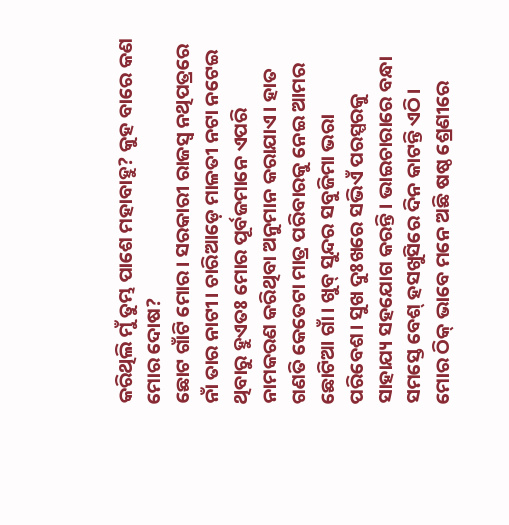କରିଥିଲି ମୁଁ ତୁମ୍ଭ ପାଶେ ମହାବାହୁ? କୁହ ବାରେ କଣ ମୋର ଦୋଷ?
ଛୋଟ ଗାଁଟି ମୋର। ସରକାରୀ ରାଜସ୍ବ ନଥିପତ୍ରରେ ନାଁ ତାର ନାଟୀ। ଚାରିଆଡ଼େ ମାଳତୀ ନଟା ନଟେଇ ଥିବାରୁ ହୁଏତଃ ମୋର ପୂର୍ବଜମାନେ ଏପରି ନାମକରଣ କରିଥିବା ଅନୁମାନ କରାଯାଏ। ହାତ ଗଣତି କେତେଟା ମାତ୍ର ପରିବାରକୁ ନେଇ ଆମର ଛୋଟିଆ ଗାଁ। ଖୁବ୍ ସୁନ୍ଦର ସବୁଜିମା ଭରା ପରିବେଶ। ସୁଖ ଦୁଃଖରେ ସଭିଏଁ ପରସ୍ପରକୁ ସାହାଯ୍ୟ ସହଯୋଗ କରନ୍ତି। ଭାଇଚାରାରେ ବନ୍ଧା ସମସ୍ତେ ବେଶ୍ ହସଖୁସିରେ ଦିନ କାଟନ୍ତି ଏଠି।
ମୋର ଠିକ୍ ଭାବେ ମନେ ଅଛି ଷଷ୍ଠ ଶ୍ରେଣୀରେ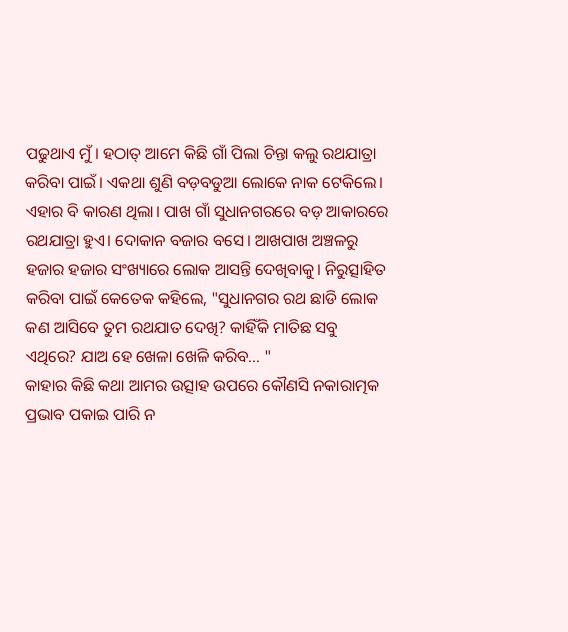ପଢୁଥାଏ ମୁଁ। ହଠାତ୍ ଆମେ କିଛି ଗାଁ ପିଲା ଚିନ୍ତା କଲୁ ରଥଯାତ୍ରା କରିବା ପାଇଁ। ଏକଥା ଶୁଣି ବଡ଼ବଡୁଆ ଲୋକେ ନାକ ଟେକିଲେ। ଏହାର ବି କାରଣ ଥିଲା। ପାଖ ଗାଁ ସୁଧାନଗରରେ ବଡ଼ ଆକାରରେ ରଥଯାତ୍ରା ହୁଏ। ଦୋକାନ ବଜାର ବସେ। ଆଖପାଖ ଅଞ୍ଚଳରୁ ହଜାର ହଜାର ସଂଖ୍ୟାରେ ଲୋକ ଆସନ୍ତି ଦେଖିବାକୁ। ନିରୁତ୍ସାହିତ କରିବା ପାଇଁ କେତେକ କହିଲେ, "ସୁଧାନଗର ରଥ ଛାଡି ଲୋକ କଣ ଆସିବେ ତୁମ ରଥଯାତ ଦେଖି? କାହିଁକି ମାତିଛ ସବୁ ଏଥିରେ? ଯାଅ ହେ ଖେଳା ଖେଳି କରିବ... "
କାହାର କିଛି କଥା ଆମର ଉତ୍ସାହ ଉପରେ କୌଣସି ନକାରାତ୍ମକ ପ୍ରଭାବ ପକାଇ ପାରି ନ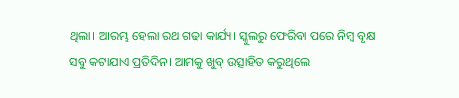ଥିଲା। ଆରମ୍ଭ ହେଲା ରଥ ଗଢା କାର୍ଯ୍ୟ। ସ୍କୁଲରୁ ଫେରିବା ପରେ ନିମ୍ବ ବୃକ୍ଷ ସବୁ କଟାଯାଏ ପ୍ରତିଦିନ। ଆମକୁ ଖୁବ୍ ଉତ୍ସାହିତ କରୁଥିଲେ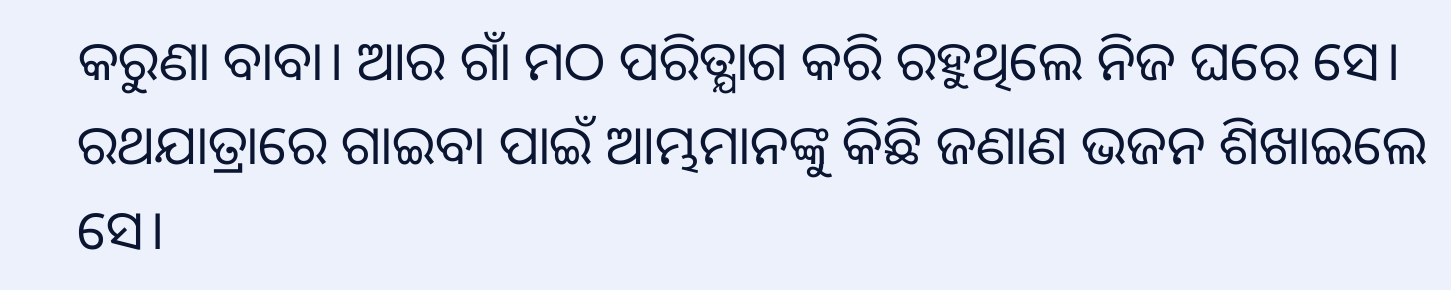କରୁଣା ବାବା। ଆର ଗାଁ ମଠ ପରିତ୍ଯାଗ କରି ରହୁଥିଲେ ନିଜ ଘରେ ସେ। ରଥଯାତ୍ରାରେ ଗାଇବା ପାଇଁ ଆମ୍ଭମାନଙ୍କୁ କିଛି ଜଣାଣ ଭଜନ ଶିଖାଇଲେ ସେ।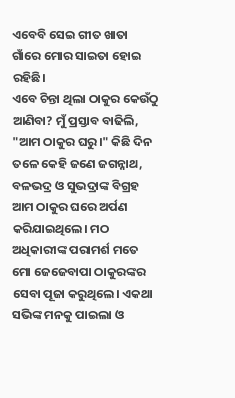ଏବେବି ସେଇ ଗୀତ ଖାତା ଗାଁରେ ମୋର ସାଇତା ହୋଇ ରହିଛି।
ଏବେ ଚିନ୍ତା ଥିଲା ଠାକୁର କେଉଁଠୁ ଆଣିବା? ମୁଁ ପ୍ରସ୍ତାବ ବାଢିଲି, "ଆମ ଠାକୁର ଘରୁ।" କିଛି ଦିନ ତଳେ କେହି ଜଣେ ଜଗନ୍ନାଥ, ବଳଭଦ୍ର ଓ ସୁଭଦ୍ରାଙ୍କ ବିଗ୍ରହ ଆମ ଠାକୁର ଘରେ ଅର୍ପଣ କରିଯାଇଥିଲେ। ମଠ ଅଧିକାରୀଙ୍କ ପରାମର୍ଶ ମତେ ମୋ ଜେଜେବାପା ଠାକୁରଙ୍କର ସେବା ପୂଜା କରୁଥିଲେ। ଏକଥା ସଭିଙ୍କ ମନକୁ ପାଇଲା ଓ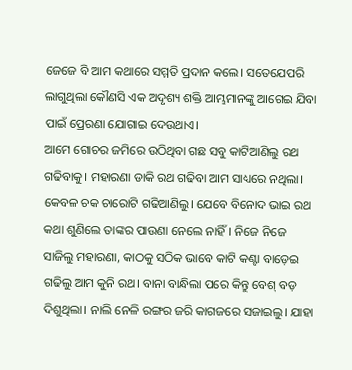ଜେଜେ ବି ଆମ କଥାରେ ସମ୍ମତି ପ୍ରଦାନ କଲେ। ସତେଯେପରି ଲାଗୁଥିଲା କୌଣସି ଏକ ଅଦୃଶ୍ୟ ଶକ୍ତି ଆମ୍ଭମାନଙ୍କୁ ଆଗେଇ ଯିବା ପାଇଁ ପ୍ରେରଣା ଯୋଗାଇ ଦେଉଥାଏ।
ଆମେ ଗୋଚର ଜମିରେ ଉଠିଥିବା ଗଛ ସବୁ କାଟିଆଣିଲୁ ରଥ ଗଢିବାକୁ। ମହାରଣା ଡାକି ରଥ ଗଢିବା ଆମ ସାଧ୍ୟରେ ନଥିଲା। କେବଳ ଚକ ଚାରୋଟି ଗଢିଆଣିଲୁ। ଯେବେ ବିନୋଦ ଭାଇ ରଥ କଥା ଶୁଣିଲେ ତାଙ୍କର ପାଉଣା ନେଲେ ନାହିଁ। ନିଜେ ନିଜେ ସାଜିଲୁ ମହାରଣା, କାଠକୁ ସଠିକ ଭାବେ କାଟି କଣ୍ଟା ବାଡ଼େଇ ଗଢିଲୁ ଆମ କୁନି ରଥ। ବାନା ବାନ୍ଧିଲା ପରେ କିନ୍ତୁ ବେଶ୍ ବଡ଼ ଦିଶୁଥିଲା। ନାଲି ନେଳି ରଙ୍ଗର ଜରି କାଗଜରେ ସଜାଇଲୁ। ଯାହା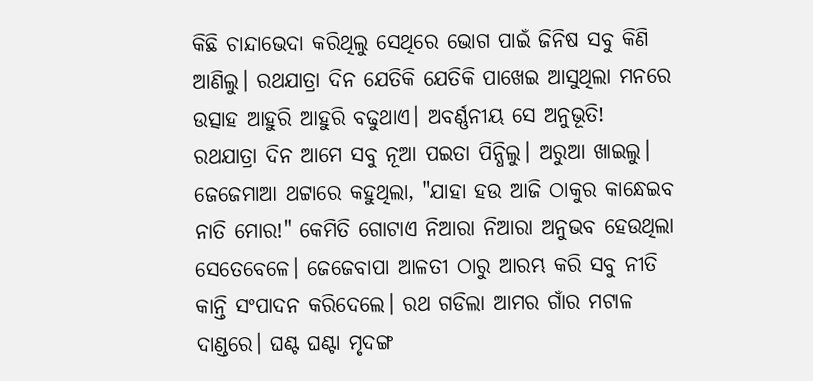କିଛି ଚାନ୍ଦାଭେଦା କରିଥିଲୁ ସେଥିରେ ଭୋଗ ପାଇଁ ଜିନିଷ ସବୁ କିଣି ଆଣିଲୁ। ରଥଯାତ୍ରା ଦିନ ଯେତିକି ଯେତିକି ପାଖେଇ ଆସୁଥିଲା ମନରେ ଉତ୍ସାହ ଆହୁରି ଆହୁରି ବଢୁଥାଏ। ଅବର୍ଣ୍ଣନୀୟ ସେ ଅନୁଭୂତି!
ରଥଯାତ୍ରା ଦିନ ଆମେ ସବୁ ନୂଆ ପଇତା ପିନ୍ଧିଲୁ। ଅରୁଆ ଖାଇଲୁ। ଜେଜେମାଆ ଥଟ୍ଟାରେ କହୁଥିଲା, "ଯାହା ହଉ ଆଜି ଠାକୁର କାନ୍ଧେଇବ ନାତି ମୋର!" କେମିତି ଗୋଟାଏ ନିଆରା ନିଆରା ଅନୁଭବ ହେଉଥିଲା ସେତେବେଳେ। ଜେଜେବାପା ଆଳତୀ ଠାରୁ ଆରମ୍ଭ କରି ସବୁ ନୀତି କାନ୍ତି ସଂପାଦନ କରିଦେଲେ। ରଥ ଗଡିଲା ଆମର ଗାଁର ମଟାଳ ଦାଣ୍ଡରେ। ଘଣ୍ଟ ଘଣ୍ଟା ମୃଦଙ୍ଗ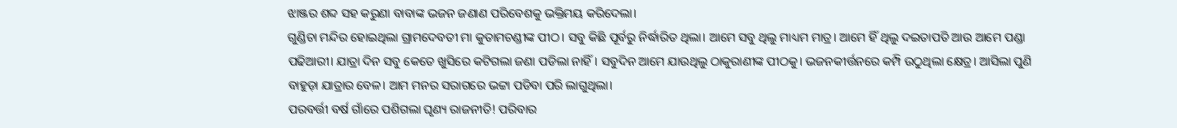ଝାଞ୍ଜର ଶବ୍ଦ ସହ କରୁଣା ବାବାଙ୍କ ଭଜନ ଜଣାଣ ପରିବେଶକୁ ଭକ୍ତିମୟ କରିଦେଲା।
ଗୁଣ୍ଡିଚା ମନ୍ଦିର ହୋଇଥିଲା ଗ୍ରାମଦେବତୀ ମା କୁତାମଚଣ୍ଡୀଙ୍କ ପୀଠ। ସବୁ କିଛି ପୂର୍ବରୁ ନିର୍ଦ୍ଧାରିତ ଥିଲା। ଆମେ ସବୁ ଥିଲୁ ମାଧ୍ୟମ ମାତ୍ର। ଆମେ ହିଁ ଥିଲୁ ଦଇତାପତି ଆଉ ଆମେ ପଣ୍ଡା ପଢିଆରୀ। ଯାତ୍ରା ଦିନ ସବୁ କେତେ ଖୁସିରେ କଟିଗଲା ଜଣା ପଡିଲା ନାହିଁ। ସବୁଦିନ ଆମେ ଯାଉଥିଲୁ ଠାକୁରାଣୀଙ୍କ ପୀଠକୁ। ଭଜନକୀର୍ତ୍ତନରେ କମ୍ପି ଉଠୁଥିଲା କ୍ଷେତ୍ର। ଆସିଲା ପୁଣି ବାହୁଡ଼ା ଯାତ୍ରାର ବେଳ। ଆମ ମନର ସରାଗରେ ଭଟ୍ଟା ପଡିବା ପରି ଲାଗୁଥିଲା।
ପରବର୍ତ୍ତୀ ବର୍ଷ ଗାଁରେ ପଶିଗଲା ଘୃଣ୍ୟ ରାଜନୀତି! ପରିବାର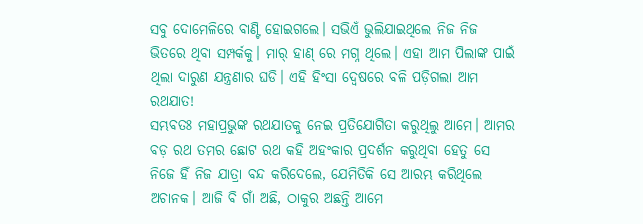ସବୁ ଦୋମେଳିରେ ବାଣ୍ଟି ହୋଇଗଲେ। ସଭିଏଁ ଭୁଲିଯାଇଥିଲେ ନିଜ ନିଜ ଭିତରେ ଥିବା ସମ୍ପର୍କକୁ। ମାର୍ ହାଣ୍ ରେ ମଗ୍ନ ଥିଲେ। ଏହା ଆମ ପିଲାଙ୍କ ପାଇଁ ଥିଲା ଦାରୁଣ ଯନ୍ତ୍ରଣାର ଘଡି। ଏହି ହିଂସା ଦ୍ବେଷରେ ବଳି ପଡ଼ିଗଲା ଆମ ରଥଯାତ!
ସମ୍ଭବତଃ ମହାପ୍ରଭୁଙ୍କ ରଥଯାତକୁ ନେଇ ପ୍ରତିଯୋଗିତା କରୁଥିଲୁ ଆମେ। ଆମର ବଡ଼ ରଥ ତମର ଛୋଟ ରଥ କହି ଅହଂକାର ପ୍ରଦର୍ଶନ କରୁଥିବା ହେତୁ ସେ ନିଜେ ହିଁ ନିଜ ଯାତ୍ରା ବନ୍ଦ କରିଦେଲେ, ଯେମିତିକି ସେ ଆରମ୍ଭ କରିଥିଲେ ଅଚାନକ। ଆଜି ବି ଗାଁ ଅଛି, ଠାକୁର ଅଛନ୍ତି ଆମେ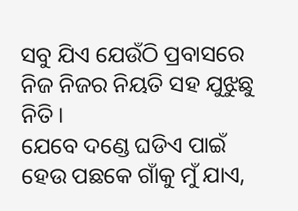ସବୁ ଯିଏ ଯେଉଁଠି ପ୍ରବାସରେ ନିଜ ନିଜର ନିୟତି ସହ ଯୁଝୁଛୁ ନିତି।
ଯେବେ ଦଣ୍ଡେ ଘଡିଏ ପାଇଁ ହେଉ ପଛକେ ଗାଁକୁ ମୁଁ ଯାଏ,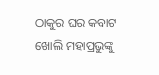ଠାକୁର ଘର କବାଟ ଖୋଲି ମହାପ୍ରଭୁଙ୍କୁ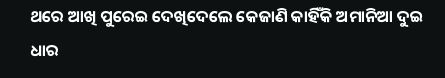ଥରେ ଆଖି ପୁରେଇ ଦେଖିଦେଲେ କେଜାଣି କାହିଁକି ଅମାନିଆ ଦୁଇ ଧାର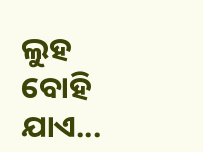ଲୁହ ବୋହି ଯାଏ...